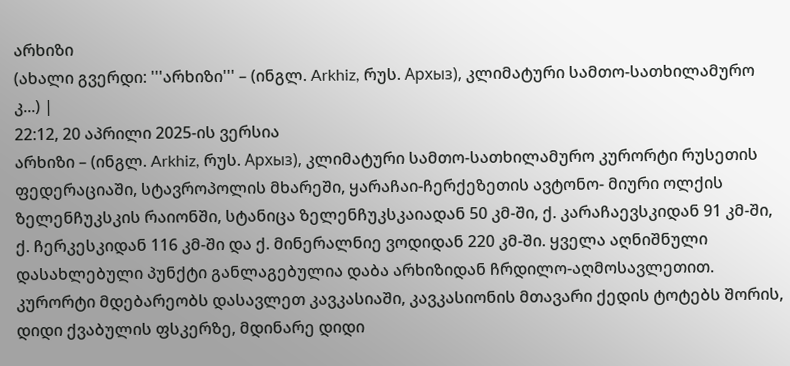არხიზი
(ახალი გვერდი: '''არხიზი''' – (ინგლ. Arkhiz, რუს. Архыз), კლიმატური სამთო-სათხილამურო კ...) |
22:12, 20 აპრილი 2025-ის ვერსია
არხიზი – (ინგლ. Arkhiz, რუს. Архыз), კლიმატური სამთო-სათხილამურო კურორტი რუსეთის ფედერაციაში, სტავროპოლის მხარეში, ყარაჩაი-ჩერქეზეთის ავტონო- მიური ოლქის ზელენჩუკსკის რაიონში, სტანიცა ზელენჩუკსკაიადან 50 კმ-ში, ქ. კარაჩაევსკიდან 91 კმ-ში, ქ. ჩერკესკიდან 116 კმ-ში და ქ. მინერალნიე ვოდიდან 220 კმ-ში. ყველა აღნიშნული დასახლებული პუნქტი განლაგებულია დაბა არხიზიდან ჩრდილო-აღმოსავლეთით. კურორტი მდებარეობს დასავლეთ კავკასიაში, კავკასიონის მთავარი ქედის ტოტებს შორის, დიდი ქვაბულის ფსკერზე, მდინარე დიდი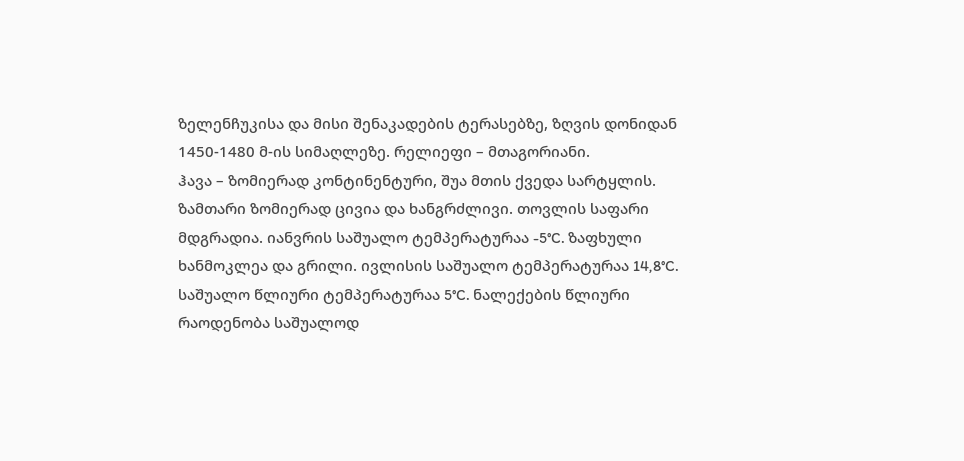ზელენჩუკისა და მისი შენაკადების ტერასებზე, ზღვის დონიდან 1450-1480 მ-ის სიმაღლეზე. რელიეფი – მთაგორიანი.
ჰავა – ზომიერად კონტინენტური, შუა მთის ქვედა სარტყლის. ზამთარი ზომიერად ცივია და ხანგრძლივი. თოვლის საფარი მდგრადია. იანვრის საშუალო ტემპერატურაა -5°C. ზაფხული ხანმოკლეა და გრილი. ივლისის საშუალო ტემპერატურაა 14,8°C. საშუალო წლიური ტემპერატურაა 5°C. ნალექების წლიური რაოდენობა საშუალოდ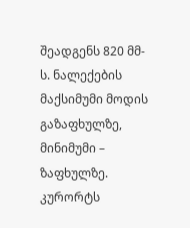შეადგენს 820 მმ-ს. ნალექების მაქსიმუმი მოდის გაზაფხულზე, მინიმუმი – ზაფხულზე. კურორტს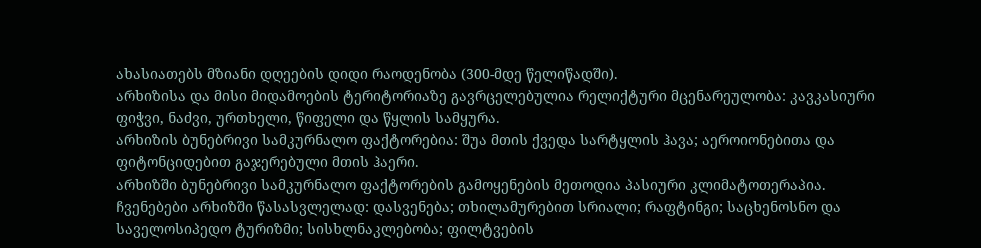ახასიათებს მზიანი დღეების დიდი რაოდენობა (300-მდე წელიწადში).
არხიზისა და მისი მიდამოების ტერიტორიაზე გავრცელებულია რელიქტური მცენარეულობა: კავკასიური ფიჭვი, ნაძვი, ურთხელი, წიფელი და წყლის სამყურა.
არხიზის ბუნებრივი სამკურნალო ფაქტორებია: შუა მთის ქვედა სარტყლის ჰავა; აეროიონებითა და ფიტონციდებით გაჯერებული მთის ჰაერი.
არხიზში ბუნებრივი სამკურნალო ფაქტორების გამოყენების მეთოდია პასიური კლიმატოთერაპია.
ჩვენებები არხიზში წასასვლელად: დასვენება; თხილამურებით სრიალი; რაფტინგი; საცხენოსნო და საველოსიპედო ტურიზმი; სისხლნაკლებობა; ფილტვების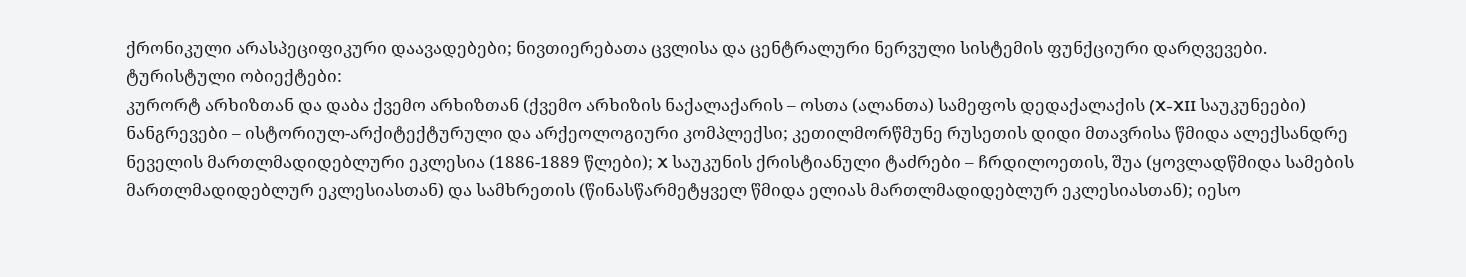ქრონიკული არასპეციფიკური დაავადებები; ნივთიერებათა ცვლისა და ცენტრალური ნერვული სისტემის ფუნქციური დარღვევები.
ტურისტული ობიექტები:
კურორტ არხიზთან და დაბა ქვემო არხიზთან (ქვემო არხიზის ნაქალაქარის – ოსთა (ალანთა) სამეფოს დედაქალაქის (X-XII საუკუნეები) ნანგრევები – ისტორიულ-არქიტექტურული და არქეოლოგიური კომპლექსი; კეთილმორწმუნე რუსეთის დიდი მთავრისა წმიდა ალექსანდრე ნეველის მართლმადიდებლური ეკლესია (1886-1889 წლები); X საუკუნის ქრისტიანული ტაძრები – ჩრდილოეთის, შუა (ყოვლადწმიდა სამების მართლმადიდებლურ ეკლესიასთან) და სამხრეთის (წინასწარმეტყველ წმიდა ელიას მართლმადიდებლურ ეკლესიასთან); იესო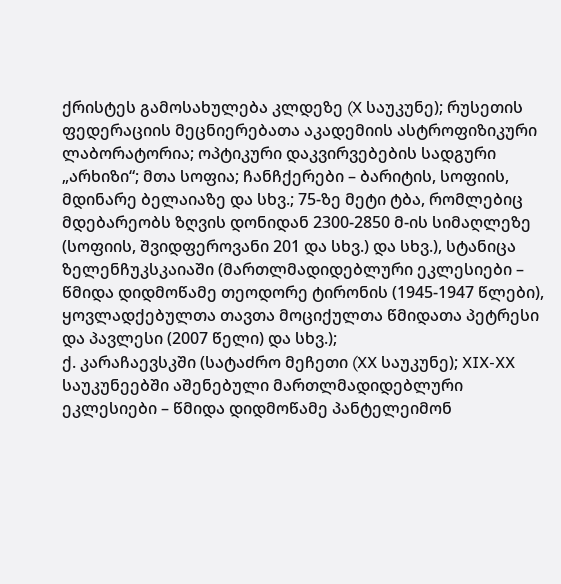ქრისტეს გამოსახულება კლდეზე (X საუკუნე); რუსეთის ფედერაციის მეცნიერებათა აკადემიის ასტროფიზიკური ლაბორატორია; ოპტიკური დაკვირვებების სადგური „არხიზი“; მთა სოფია; ჩანჩქერები – ბარიტის, სოფიის, მდინარე ბელაიაზე და სხვ.; 75-ზე მეტი ტბა, რომლებიც მდებარეობს ზღვის დონიდან 2300-2850 მ-ის სიმაღლეზე (სოფიის, შვიდფეროვანი 201 და სხვ.) და სხვ.), სტანიცა ზელენჩუკსკაიაში (მართლმადიდებლური ეკლესიები – წმიდა დიდმოწამე თეოდორე ტირონის (1945-1947 წლები), ყოვლადქებულთა თავთა მოციქულთა წმიდათა პეტრესი და პავლესი (2007 წელი) და სხვ.);
ქ. კარაჩაევსკში (სატაძრო მეჩეთი (XX საუკუნე); XIX-XX საუკუნეებში აშენებული მართლმადიდებლური ეკლესიები – წმიდა დიდმოწამე პანტელეიმონ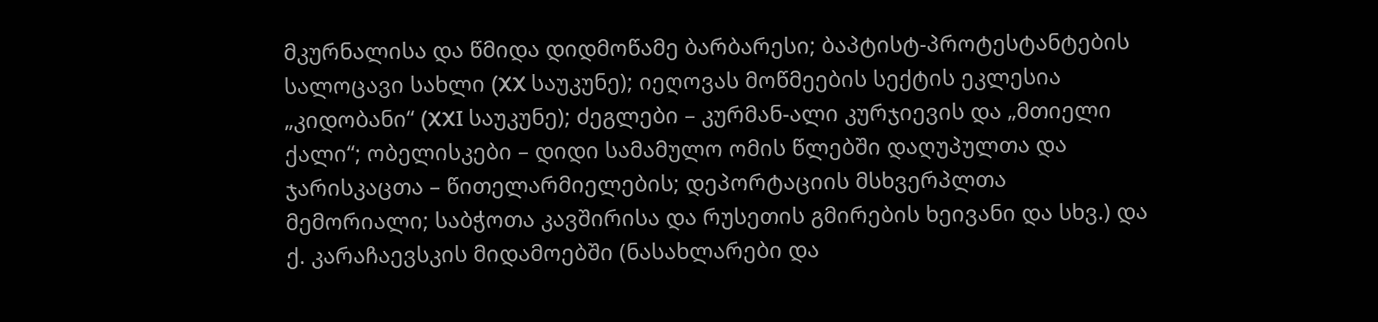მკურნალისა და წმიდა დიდმოწამე ბარბარესი; ბაპტისტ-პროტესტანტების სალოცავი სახლი (XX საუკუნე); იეღოვას მოწმეების სექტის ეკლესია „კიდობანი“ (XXI საუკუნე); ძეგლები – კურმან-ალი კურჯიევის და „მთიელი ქალი“; ობელისკები – დიდი სამამულო ომის წლებში დაღუპულთა და ჯარისკაცთა – წითელარმიელების; დეპორტაციის მსხვერპლთა მემორიალი; საბჭოთა კავშირისა და რუსეთის გმირების ხეივანი და სხვ.) და
ქ. კარაჩაევსკის მიდამოებში (ნასახლარები და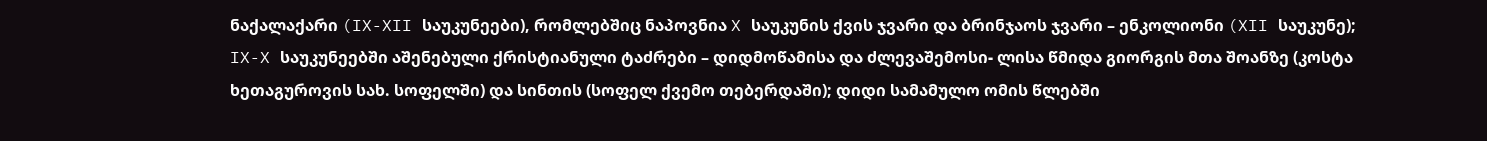ნაქალაქარი (IX-XII საუკუნეები), რომლებშიც ნაპოვნია X საუკუნის ქვის ჯვარი და ბრინჯაოს ჯვარი – ენკოლიონი (XII საუკუნე); IX-X საუკუნეებში აშენებული ქრისტიანული ტაძრები – დიდმოწამისა და ძლევაშემოსი- ლისა წმიდა გიორგის მთა შოანზე (კოსტა ხეთაგუროვის სახ. სოფელში) და სინთის (სოფელ ქვემო თებერდაში); დიდი სამამულო ომის წლებში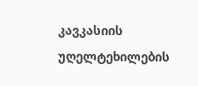კავკასიის უღელტეხილების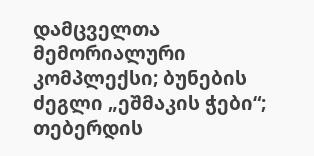დამცველთა მემორიალური კომპლექსი; ბუნების ძეგლი „ეშმაკის ჭები“; თებერდის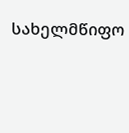სახელმწიფო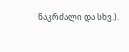ნაკრძალი და სხვ.).